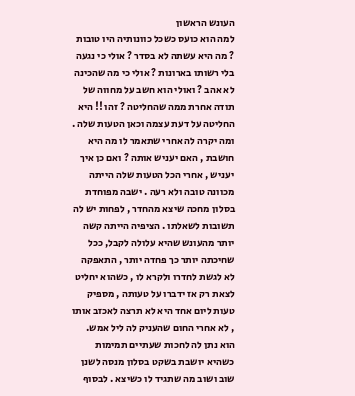העונש הראשון
למה הוא כועס כשכל כוונותיה היו טובות ? מה היא עשתה לא בסדר ? אולי כי נגעה בלי רשותו בארונות ? אולי כי מה שהכינה לא אהב ? ואולי הוא חשב על מחווה של תודה אחרת ממה שהחליטה ? זהו !! היא החליטה על דעת עצמה וכאן הטעות שלה . ומה יקרה לה אחרי שתאמר לו מה היא חושבת , האם יעניש אותה ? ואם כן איך יעניש , אחרי הכל הטעות שלה הייתה מכוונה טובה ולא רעה . ישבה מפוחדת בסלון מחכה שיצא מהחדר , לפחות יש לה תשובות לשאלתו . הציפיה הייתה קשה יותר מהעונש שהיא עלולה לקבל, ככל שחיכתה יותר כך פחדה יותר , התאפקה לא לגשת לחדרו ולקרא לו , כשהוא יחליט לצאת רק אז ידברו על טעותה , מספיק טעות ליום אחד היא לא תרצה לאכזב אותו , לא אחרי החום שהעניק לה ליל אמש. הוא נתן לה לחכות שעתיים תמימות כשהיא יושבת בשקט בסלון מנסה לשנן שוב ושוב מה שתגיד לו כשיצא . לבסוף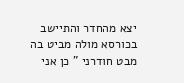יצא מהחדר והתיישב בכורסא מולה מביט בה מבט חודרני " כן אני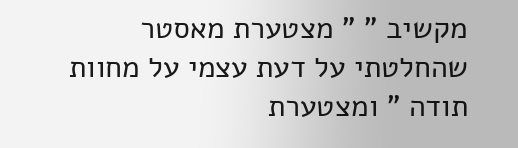מקשיב " " מצטערת מאסטר שהחלטתי על דעת עצמי על מחוות תודה " ומצטערת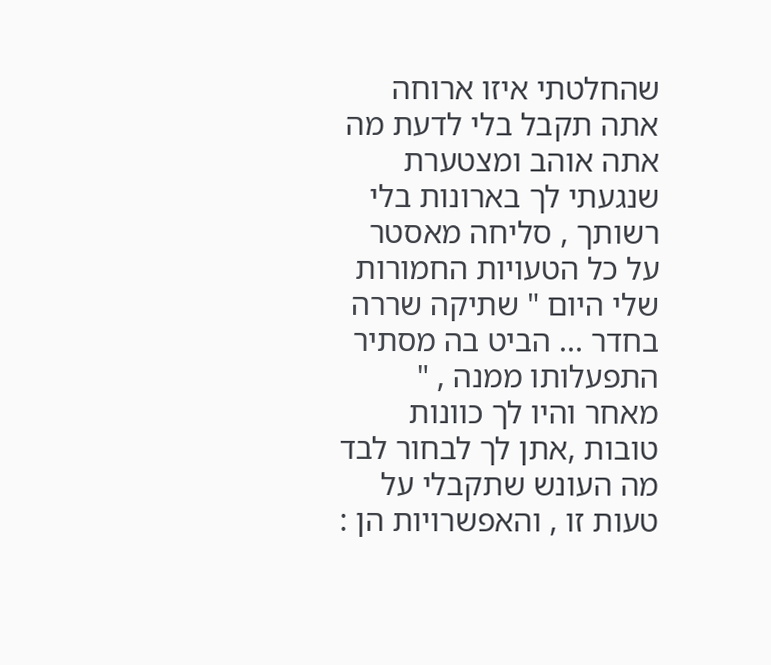שהחלטתי איזו ארוחה אתה תקבל בלי לדעת מה אתה אוהב ומצטערת שנגעתי לך בארונות בלי רשותך , סליחה מאסטר על כל הטעויות החמורות שלי היום " שתיקה שררה בחדר ... הביט בה מסתיר התפעלותו ממנה , " מאחר והיו לך כוונות טובות ,אתן לך לבחור לבד מה העונש שתקבלי על טעות זו , והאפשרויות הן :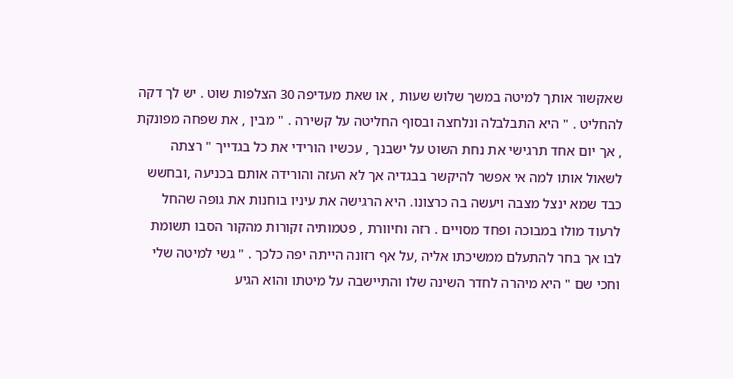שאקשור אותך למיטה במשך שלוש שעות , או שאת מעדיפה 30 הצלפות שוט . יש לך דקה להחליט . " היא התבלבלה ונלחצה ובסוף החליטה על קשירה . " מבין , את שפחה מפונקת , אך יום אחד תרגישי את נחת השוט על ישבנך , עכשיו הורידי את כל בגדייך " רצתה לשאול אותו למה אי אפשר להיקשר בבגדיה אך לא העזה והורידה אותם בכניעה ,ובחשש כבד שמא ינצל מצבה ויעשה בה כרצונו. היא הרגישה את עיניו בוחנות את גופה שהחל לרעוד מולו במבוכה ופחד מסויים . רזה וחיוורת , פטמותיה זקורות מהקור הסבו תשומת לבו אך בחר להתעלם ממשיכתו אליה ,על אף רזונה הייתה יפה כלכך . " גשי למיטה שלי וחכי שם " היא מיהרה לחדר השינה שלו והתיישבה על מיטתו והוא הגיע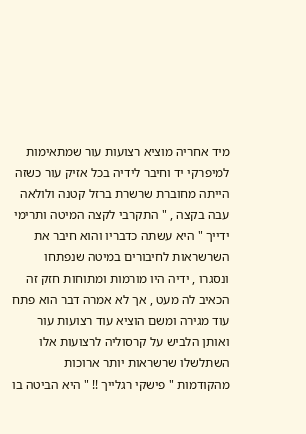מיד אחריה מוציא רצועות עור שמתאימות למיפרקי יד וחיבר לידיה בכל אזיק עור כשזה הייתה מחוברת שרשרת ברזל קטנה ולולאה עבה בקצה , " התקרבי לקצה המיטה ותרימי ידייך " היא עשתה כדבריו והוא חיבר את השרשראות לחיבורים במיטה שנפתחו ונסגרו , ידיה היו מורמות ומתוחות חזק זה הכאיב לה מעט , אך לא אמרה דבר הוא פתח עוד מגירה ומשם הוציא עוד רצועות עור ואותן הלביש על קרסוליה לרצועות אלו השתלשלו שרשראות יותר ארוכות מהקודמות " פישקי רגלייך !! " היא הביטה בו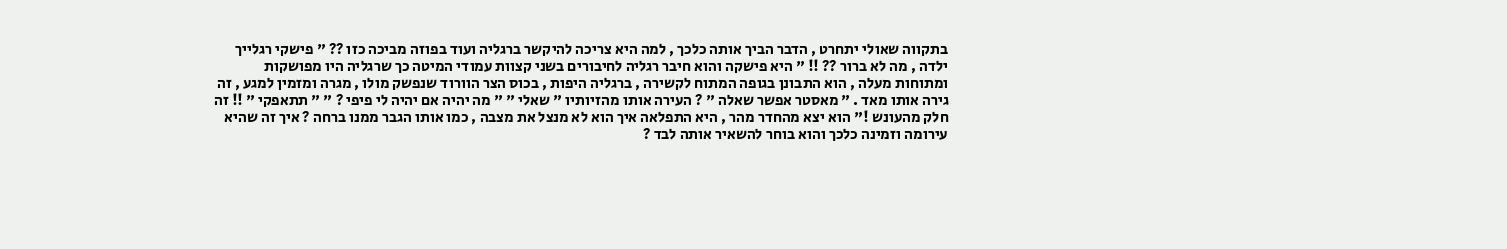בתקווה שאולי יתחרט , הדבר הביך אותה כלכך , למה היא צריכה להיקשר ברגליה ועוד בפוזה מביכה כזו ?? " פישקי רגלייך ילדה , מה לא ברור ?? !! " היא פישקה והוא חיבר רגליה לחיבורים בשני קצוות עמודי המיטה כך שרגליה היו מפושקות ומתוחות מעלה , הוא התבונן בגופה המתוח לקשירה , ברגליה היפות , בכוס הצר הוורוד שנפשק מולו , מגרה ומזמין למגע , זה גירה אותו מאד . " מאסטר אפשר שאלה " ? העירה אותו מהזיותיו " שאלי " " מה יהיה אם יהיה לי פיפי ? " " תתאפקי " !! זה חלק מהעונש !" הוא יצא מהחדר מהר , היא התפלאה איך הוא לא מנצל את מצבה , כמו אותו הגבר ממנו ברחה ? איך זה שהיא עירומה וזמינה כלכך והוא בוחר להשאיר אותה לבד ?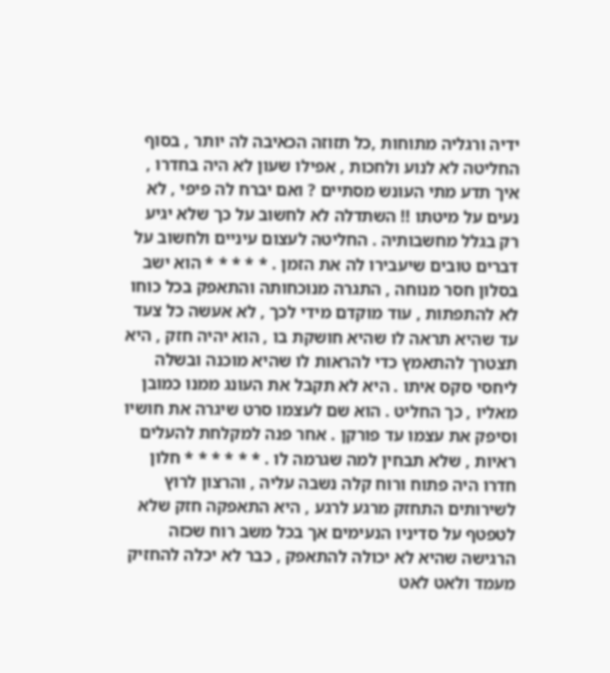ידיה ורגליה מתוחות ,כל תזוזה הכאיבה לה יותר , בסוף החליטה לא לנוע ולחכות , אפילו שעון לא היה בחדרו , איך תדע מתי העונש מסתיים ? ואם יברח לה פיפי , לא נעים על מיטתו !! השתדלה לא לחשוב על כך שלא יגיע רק בגלל מחשבותיה . החליטה לעצום עיניים ולחשוב על דברים טובים שיעבירו לה את הזמן . * * * * * הוא ישב בסלון חסר מנוחה , התגרה מנוכחותה והתאפק בכל כוחו לא להתפתות , עוד מוקדם מידי לכך , לא אעשה כל צעד עד שהיא תראה לו שהיא חושקת בו , הוא יהיה חזק , היא תצטרך להתאמץ כדי להראות לו שהיא מוכנה ובשלה ליחסי סקס איתו . היא לא תקבל את העונג ממנו כמובן מאליו , כך החליט . הוא שם לעצמו סרט שיגרה את חושיו וסיפק את עצמו עד פורקן . אחר פנה למקלחת להעלים ראיות , שלא תבחין למה שגרמה לו . * * * * * * חלון חדרו היה פתוח ורוח קלה נשבה עליה , והרצון לרוץ לשירותים התחזק מרגע לרגע , היא התאפקה חזק שלא לטפטף על סדיניו הנעימים אך בכל משב רוח שכזה הרגישה שהיא לא יכולה להתאפק , כבר לא יכלה להחזיק מעמד ולאט לאט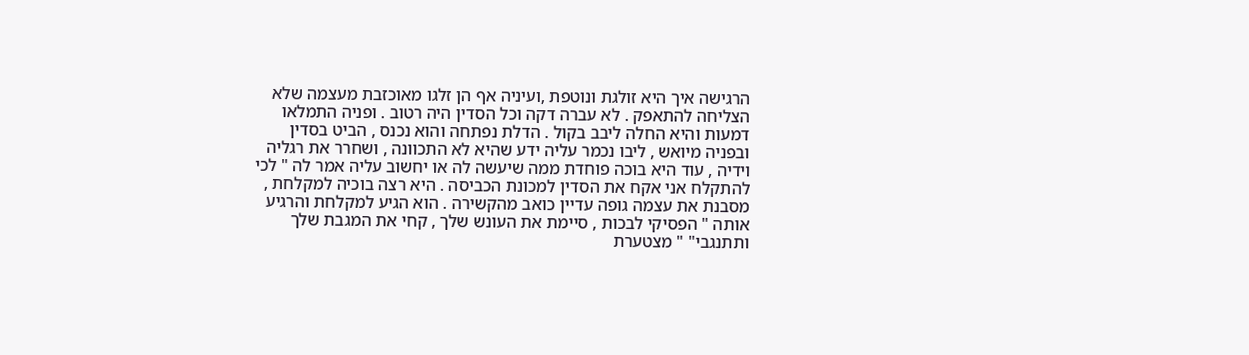הרגישה איך היא זולגת ונוטפת ,ועיניה אף הן זלגו מאוכזבת מעצמה שלא הצליחה להתאפק . לא עברה דקה וכל הסדין היה רטוב . ופניה התמלאו דמעות והיא החלה ליבב בקול . הדלת נפתחה והוא נכנס , הביט בסדין ובפניה מיואש , ליבו נכמר עליה ידע שהיא לא התכוונה , ושחרר את רגליה וידיה , עוד היא בוכה פוחדת ממה שיעשה לה או יחשוב עליה אמר לה " לכי להתקלח אני אקח את הסדין למכונת הכביסה . היא רצה בוכיה למקלחת , מסבנת את עצמה גופה עדיין כואב מהקשירה . הוא הגיע למקלחת והרגיע אותה " הפסיקי לבכות , סיימת את העונש שלך , קחי את המגבת שלך ותתנגבי" " מצטערת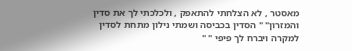מאסטר , לא הצלחתי להתאפק , ולכלכתי לך את סדין והמזרון" " הסדין בכביסה ושמתי נילון מתחת לסדין למקרה ויברח לך פיפי " "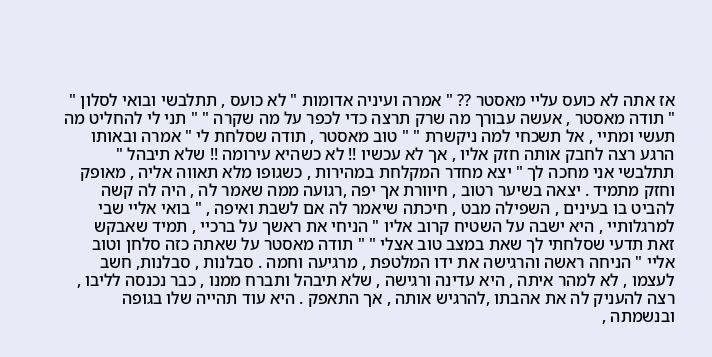אז אתה לא כועס עליי מאסטר ?? " אמרה ועיניה אדומות " לא כועס , תתלבשי ובואי לסלון " " תודה מאסטר , אעשה עבורך מה שרק תרצה כדי לכפר על מה שקרה " " תני לי להחליט מה תעשי ומתיי , אל תשכחי למה ניקשרת " " טוב מאסטר , תודה שסלחת לי " אמרה ובאותו הרגע רצה לחבק אותה חזק אליו , אך לא עכשיו !! לא כשהיא עירומה !! שלא תיבהל " תתלבשי אני מחכה לך " יצא מחדר המקלחת במהירות , כשגופו מלא תאווה אליה , מאופק וחזק מתמיד . יצאה בשיער רטוב , חיוורת אך יפה ,רגועה ממה שאמר לה , היה לה קשה להביט בו בעינים , השפילה מבט , חיכתה שיאמר לה אם לשבת ואיפה , " בואי אליי שבי למרגלותיי , היא ישבה על השטיח קרוב אליו " הניחי את ראשך על ברכיי , תמיד שאבקש זאת תדעי שסלחתי לך שאת במצב טוב אצלי " " תודה מאסטר על שאתה כזה סלחן וטוב אליי " הניחה ראשה והרגישה את ידו המלטפת , מרגיעה וחמה . סבלנות , סבלנות, חשב לעצמו , לא למהר איתה , היא עדינה ורגישה , שלא תיבהל ותברח ממנו , כבר נכנסה לליבו , רצה להעניק לה את אהבתו ,להרגיש אותה , אך התאפק . היא עוד תהייה שלו בגופה ובנשמתה ,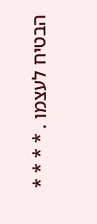הבטיח לעצמו . * * * *